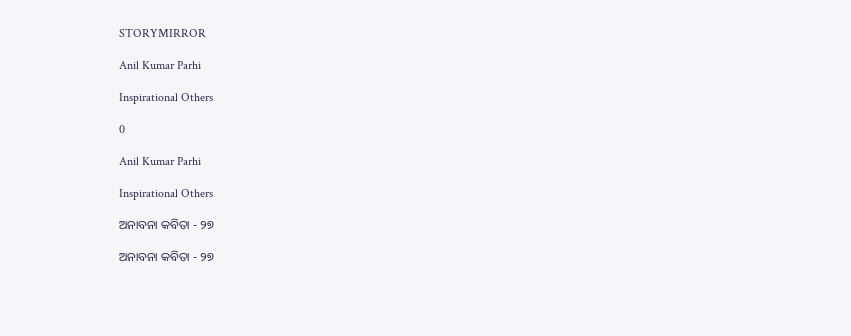STORYMIRROR

Anil Kumar Parhi

Inspirational Others

0

Anil Kumar Parhi

Inspirational Others

ଅନାବନା କବିତା - ୨୭

ଅନାବନା କବିତା - ୨୭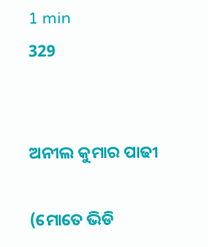1 min
329


ଅନୀଲ କୁମାର ପାଢୀ

(ମୋତେ ଭିଡି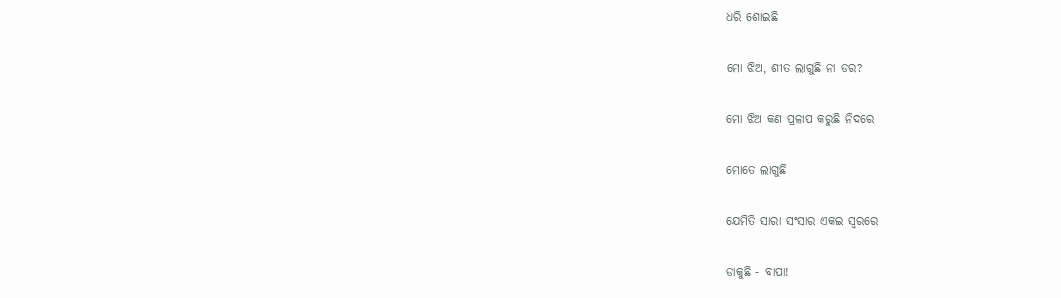ଧରି ଶୋଇଛି

ମୋ ଝିଅ, ଶୀତ ଲାଗୁଛି ନା ଡର?

ମୋ ଝିଅ କଣ ପ୍ରଳାପ କରୁଛି ନିଦରେ

ମୋତେ ଲାଗୁଛି

ଯେମିତି ସାରା ସଂସାର ଏକଇ ସ୍ଵରରେ

ଡାକୁଛି - ବାପା!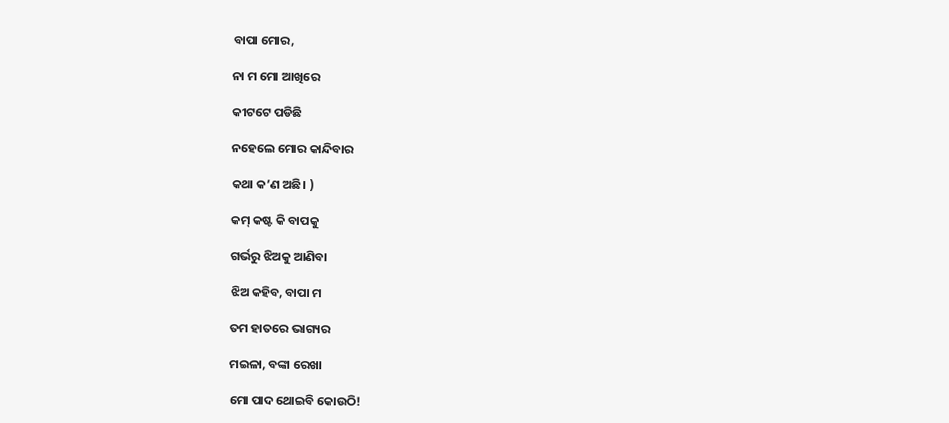ବାପା ମୋର,

ନା ମ ମୋ ଆଖିରେ

କୀଟଟେ ପଡିଛି

ନହେଲେ ମୋର କାନ୍ଦିବାର

କଥା କ’ଣ ଅଛି। )

କମ୍ କଷ୍ଟ କି ବାପକୁ

ଗର୍ଭରୁ ଝିଅକୁ ଆଣିବା

ଝିଅ କହିବ, ବାପା ମ

ତମ ହାତରେ ଭାଗ୍ୟର

ମଇଳା, ବଙ୍କା ରେଖା

ମୋ ପାଦ ଥୋଇବି କୋଉଠି!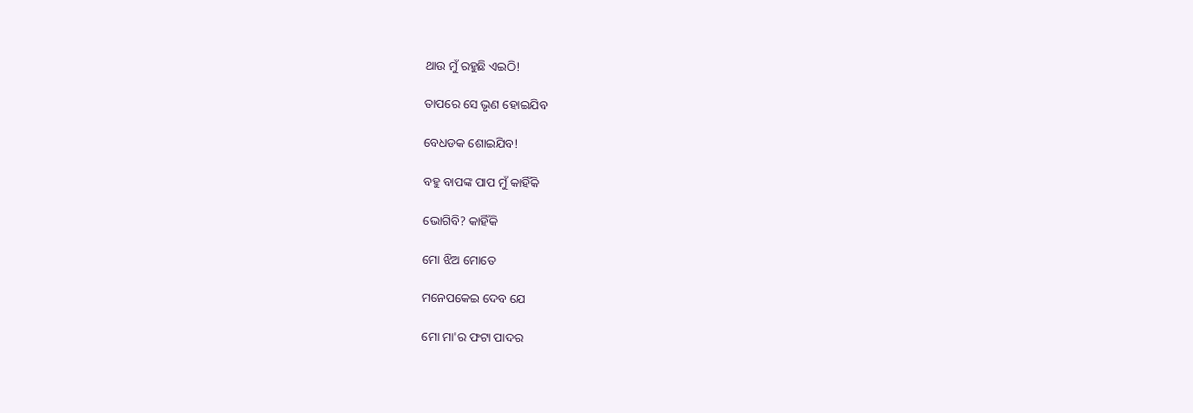ଥାଉ ମୁଁ ରହୁଛି ଏଇଠି!

ତାପରେ ସେ ଭୃଣ ହୋଇଯିବ

ବେଧଡକ ଶୋଇଯିବ!

ବହୁ ବାପଙ୍କ ପାପ ମୁଁ କାହିଁକି

ଭୋଗିବି? କାହିଁକି

ମୋ ଝିଅ ମୋତେ

ମନେପକେଇ ଦେବ ଯେ

ମୋ ମା'ର ଫଟା ପାଦର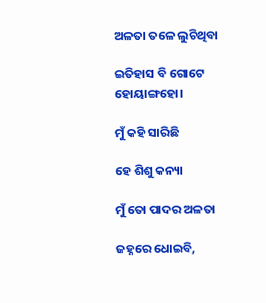ଅଳତା ତଳେ ଲୁଚିଥିବା

ଇତିହାସ ବି ଗୋଟେ ହୋୟାଙ୍ଗହୋ।

ମୁଁ କହି ସାରିଛି

ହେ ଶିଶୁ କନ୍ୟା

ମୁଁ ତୋ ପାଦର ଅଳତା

ଜହ୍ନରେ ଧୋଇବି,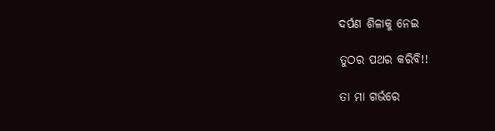ଦର୍ପଣ ଶିଳାକୁ ନେଇ

ତୁଠର ପଥର କରିବି!!

ତା ମା ଗର୍ଭରେ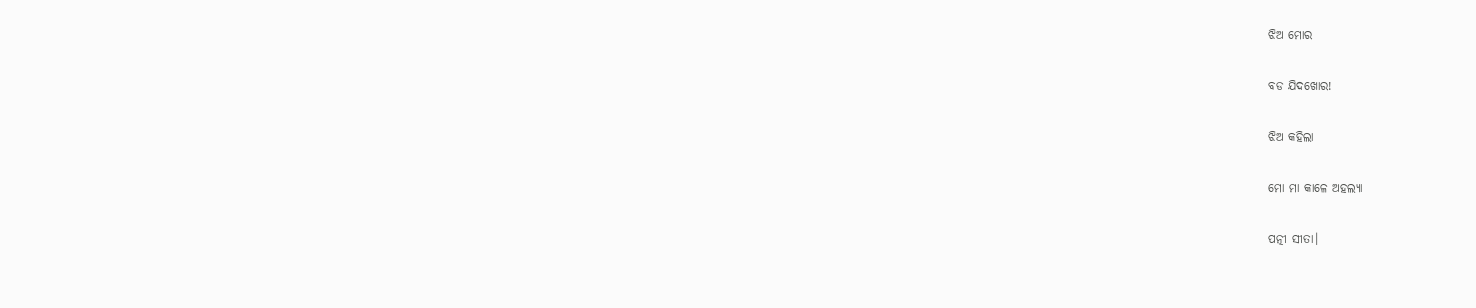ଝିଅ ମୋର

ବଡ ଯିଦଖୋର!

ଝିଅ କହିଲା

ମୋ ମା କାଳେ ଅହଲ୍ୟା

ପତ୍ନୀ ସୀତା।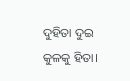ଦୁହିତା ଦୁଇ କୁଳକୁ ହିତା।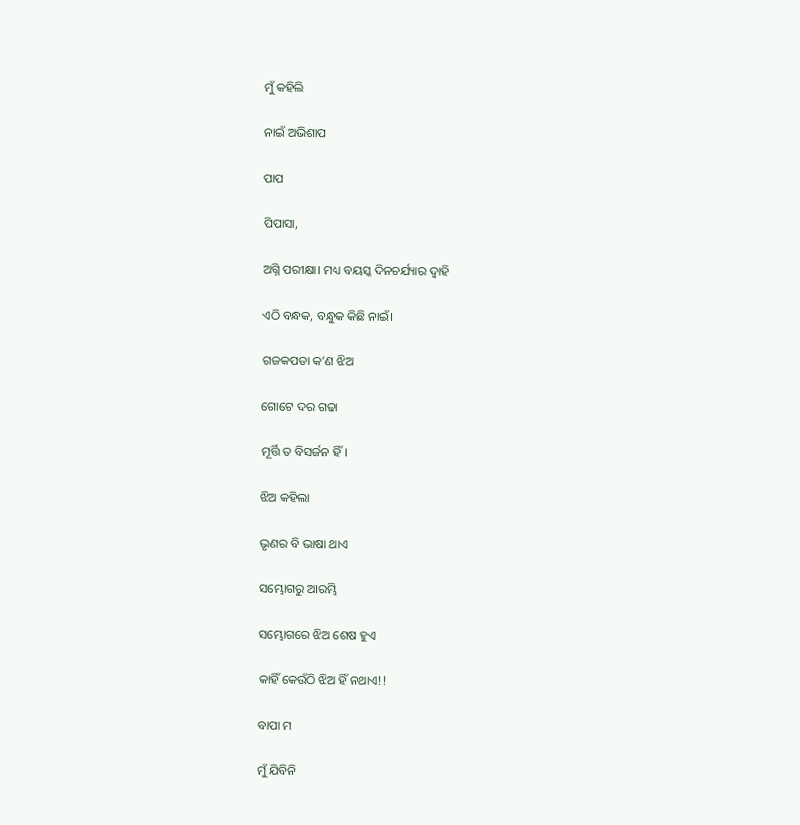ମୁଁ କହିଲି

ନାଇଁ ଅଭିଶାପ

ପାପ

ପିପାସା,

ଅଗ୍ନି ପରୀକ୍ଷା। ମଧ୍ୟ ବୟସ୍କ ଦିନଚର୍ଯ୍ୟାର ଦ୍ଵାହି

ଏଠି ବନ୍ଧକ, ବନ୍ଧୁକ କିଛି ନାଇଁ।

ଗଜକପଡା କ’ଣ ଝିଅ

ଗୋଟେ ଦର ଗଢା

ମୂର୍ତ୍ତି ତ ବିସର୍ଜନ ହିଁ।

ଝିଅ କହିଲା

ଭୃଣର ବି ଭାଷା ଥାଏ

ସମ୍ଭୋଗରୁ ଆରମ୍ଭି

ସମ୍ଭୋଗରେ ଝିଅ ଶେଷ ହୁଏ

କାହିଁ କେଉଁଠି ଝିଅ ହିଁ ନଥାଏ!!

ବାପା ମ

ମୁଁ ଯିବିନି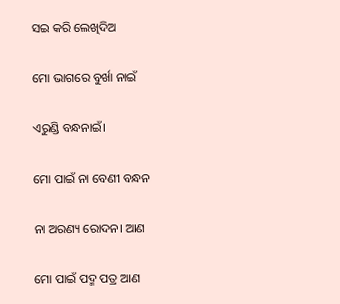ସଇ କରି ଲେଖିଦିଅ

ମୋ ଭାଗରେ ବୁର୍ଖା ନାଇଁ

ଏରୁଣ୍ଡି ବନ୍ଧନାଇଁ।

ମୋ ପାଇଁ ନା ବେଣୀ ବନ୍ଧନ

ନା ଅରଣ୍ୟ ରୋଦନ। ଆଣ

ମୋ ପାଇଁ ପଦ୍ମ ପତ୍ର ଆଣ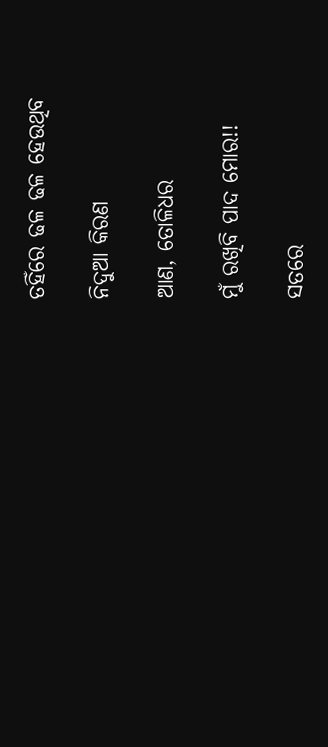ତହିଁରେ ଢଳ ଢଳ ହେଉଥିବ

ନିଦୁଆ କିରଣ

ଆଣ, ତୋଳିଧର

ମୁଁ ରଖିବି ପାଦ ମୋର!!

ସତରେ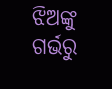ଝିଅଙ୍କୁ ଗର୍ଭରୁ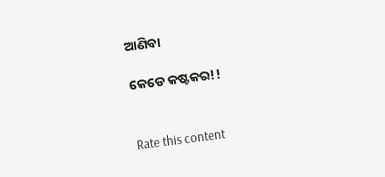ଆଣିବା

କେଡେ କଷ୍ଟକର!!


Rate this content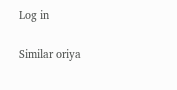Log in

Similar oriya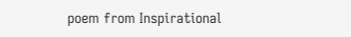poem from Inspirational